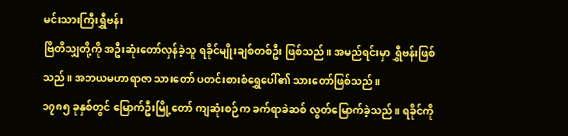မင်းသားကြီးရွှီဗန်း
ဗြိတိသျှတို့ကို အဦးဆုံးတော်လှန်ခဲ့သူ ရခိုင်မျိုးချစ်တစ်ဦး ဖြစ်သည်။ အမည်ရင်းမှာ ရွှီဗန်းဖြစ်သည်။ အဘယမဟာရာဇာ သားတော် ပတင်းစားစံရွှေပေါ်၏ သားတော်ဖြစ်သည်။
၁၇၈၅ ခုနှစ်တွင် မြောက်ဦးမြို့တော် ကျဆုံးစဉ်က ခက်ရာခဲဆစ် လွတ်မြောက်ခဲ့သည်။ ရခိုင်ကို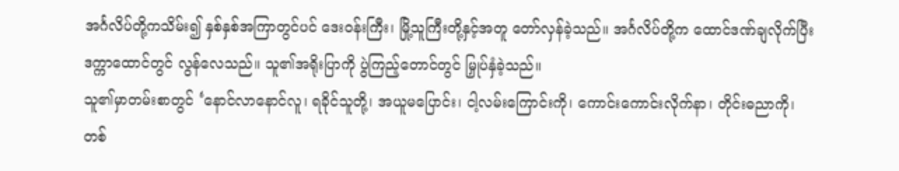အင်္ဂလိပ်တို့ကသိမ်း၍ နှစ်နှစ်အကြာတွင်ပင် ဒေးဝန်းကြီး၊ မြို့သူကြီးတို့နှင့်အတူ တော်လှန်ခဲ့သည်။ အင်္ဂလိပ်တို့က ထောင်ဒဏ်ချလိုက်ပြီး ဒက္ကာထောင်တွင် လွန်လေသည်။ သူ၏အရိုးပြာကို ပွဲကြည့်တောင်တွင် မြှုပ်နှံခဲ့သည်။
သူ၏မှာတမ်းစာတွင် ‘နောင်လာနောင်လူ၊ ရခိုင်သူတို့၊ အယူမပြောင်း၊ ငါ့လမ်းကြောင်းကို၊ ကောင်းကောင်းလိုက်နာ၊ တိုင်းဓညာကို၊ တစ်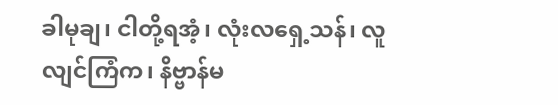ခါမုချ၊ ငါတို့ရအံ့၊ လုံးလရှေ့သန်၊ လူလျင်ကြံက၊ နိဗ္ဗာန်မ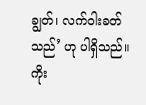ချွတ်၊ လက်ဝါးခတ်သည်’ ဟု ပါရှိသည်။
ကိုး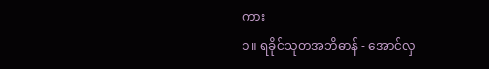ကား
၁။ ရခိုင်သုတအဘိဓာန် - အောင်လှ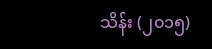သိန်း (၂၀၁၅)